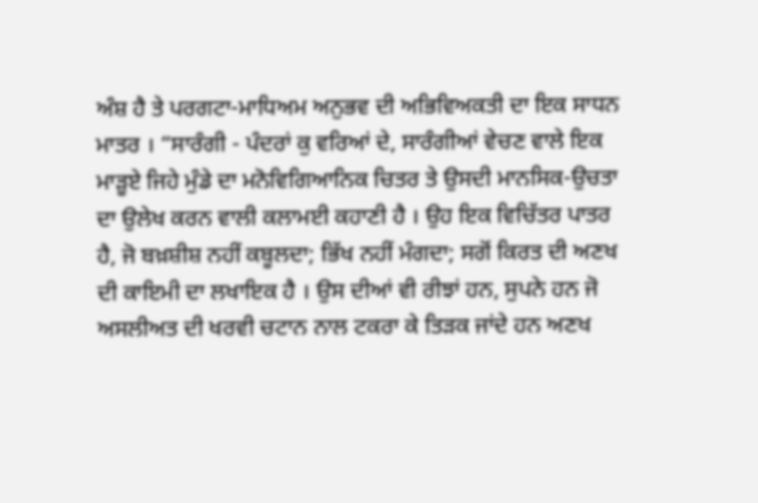ਅੰਸ਼ ਹੈ ਤੇ ਪਰਗਟਾ-ਮਾਧਿਅਮ ਅਨੁਭਵ ਦੀ ਅਭਿਵਿਅਕਤੀ ਦਾ ਇਕ ਸਾਧਨ ਮਾਤਰ । “ਸਾਰੰਗੀ - ਪੰਦਰਾਂ ਕੁ ਵਰਿਆਂ ਦੇ, ਸਾਰੰਗੀਆਂ ਵੇਚਣ ਵਾਲੇ ਇਕ ਮਾੜੂਏ ਜਿਹੇ ਮੁੰਡੇ ਦਾ ਮਨੋਵਿਗਿਆਨਿਕ ਚਿਤਰ ਤੇ ਉਸਦੀ ਮਾਨਸਿਕ-ਉਚਤਾ ਦਾ ਉਲੇਖ ਕਰਨ ਵਾਲੀ ਕਲਾਮਈ ਕਹਾਣੀ ਹੈ । ਉਹ ਇਕ ਵਿਚਿੱਤਰ ਪਾਤਰ ਹੈ, ਜੋ ਬਖ਼ਸ਼ੀਸ਼ ਨਹੀਂ ਕਬੂਲਦਾ; ਭਿੱਖ ਨਹੀਂ ਮੰਗਦਾ; ਸਗੋਂ ਕਿਰਤ ਦੀ ਅਣਖ ਦੀ ਕਾਇਮੀ ਦਾ ਲਖਾਇਕ ਹੈ । ਉਸ ਦੀਆਂ ਵੀ ਰੀਝਾਂ ਹਨ, ਸੁਪਨੇ ਹਨ ਜੋ ਅਸਲੀਅਤ ਦੀ ਖਰਵੀ ਚਟਾਨ ਨਾਲ ਟਕਰਾ ਕੇ ਤਿੜਕ ਜਾਂਦੇ ਹਨ ਅਣਖ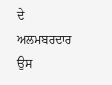ਦੇ ਅਲਮਬਰਦਾਰ ਉਸ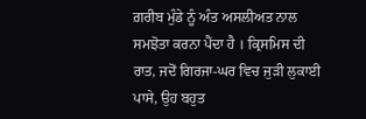ਗ਼ਰੀਬ ਮੁੰਡੇ ਨੂੰ ਅੰਤ ਅਸਲੀਅਤ ਨਾਲ ਸਮਝੋਤਾ ਕਰਨਾ ਪੈਂਦਾ ਹੈ । ਕ੍ਰਿਸਮਿਸ ਦੀ ਰਾਤ, ਜਦੋਂ ਗਿਰਜਾ-ਘਰ ਵਿਚ ਜੁੜੀ ਲੁਕਾਈ ਪਾਸੇ, ਉਹ ਬਹੁਤ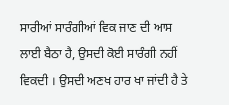ਸਾਰੀਆਂ ਸਾਰੰਗੀਆਂ ਵਿਕ ਜਾਣ ਦੀ ਆਸ ਲਾਈ ਬੈਠਾ ਹੈ, ਉਸਦੀ ਕੋਈ ਸਾਰੰਗੀ ਨਹੀਂ ਵਿਕਦੀ । ਉਸਦੀ ਅਣਖ ਹਾਰ ਖਾ ਜਾਂਦੀ ਹੈ ਤੇ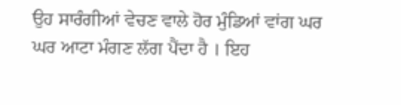ਉਹ ਸਾਰੰਗੀਆਂ ਵੇਚਣ ਵਾਲੇ ਹੋਰ ਮੁੰਡਿਆਂ ਵਾਂਗ ਘਰ ਘਰ ਆਟਾ ਮੰਗਣ ਲੱਗ ਪੈਂਦਾ ਹੈ । ਇਹ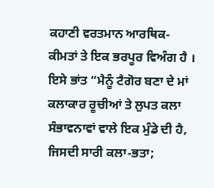ਕਹਾਣੀ ਵਰਤਮਾਨ ਆਰਥਿਕ-ਕੀਮਤਾਂ ਤੇ ਇਕ ਭਰਪੂਰ ਵਿਅੰਗ ਹੈ । ਇਸੇ ਭਾਂਤ “ਮੈਨੂੰ ਟੈਗੋਰ ਬਣਾ ਦੇ ਮਾਂ ਕਲਾਕਾਰ ਰੂਚੀਆਂ ਤੇ ਲੁਪਤ ਕਲਾ ਸੰਭਾਵਨਾਵਾਂ ਵਾਲੇ ਇਕ ਮੁੰਡੇ ਦੀ ਹੈ, ਜਿਸਦੀ ਸਾਰੀ ਕਲਾ-ਭਤਾ;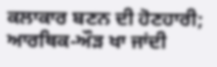ਕਲਾਕਾਰ ਬਣਨ ਦੀ ਹੋਣਹਾਰੀ; ਆਰਥਿਕ-ਔੜ ਖਾ ਜਾਂਦੀ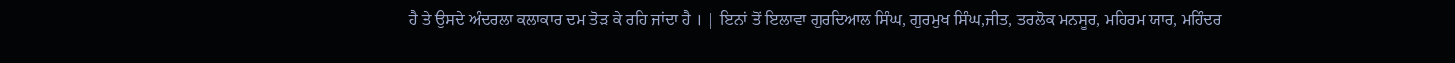ਹੈ ਤੇ ਉਸਦੇ ਅੰਦਰਲਾ ਕਲਾਕਾਰ ਦਮ ਤੋੜ ਕੇ ਰਹਿ ਜਾਂਦਾ ਹੈ । | ਇਨਾਂ ਤੋਂ ਇਲਾਵਾ ਗੁਰਦਿਆਲ ਸਿੰਘ, ਗੁਰਮੁਖ ਸਿੰਘ,ਜੀਤ, ਤਰਲੋਕ ਮਨਸੂਰ, ਮਹਿਰਮ ਯਾਰ, ਮਹਿੰਦਰ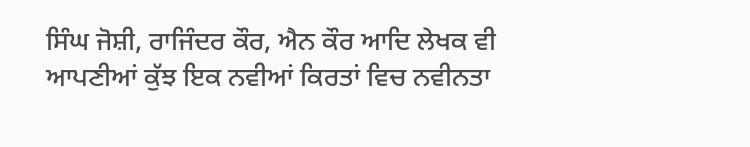ਸਿੰਘ ਜੋਸ਼ੀ, ਰਾਜਿੰਦਰ ਕੌਰ, ਐਨ ਕੌਰ ਆਦਿ ਲੇਖਕ ਵੀ ਆਪਣੀਆਂ ਕੁੱਝ ਇਕ ਨਵੀਆਂ ਕਿਰਤਾਂ ਵਿਚ ਨਵੀਨਤਾ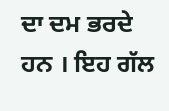ਦਾ ਦਮ ਭਰਦੇ ਹਨ । ਇਹ ਗੱਲ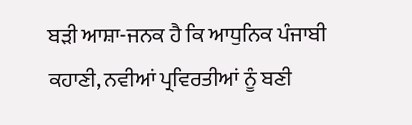ਬੜੀ ਆਸ਼ਾ-ਜਨਕ ਹੈ ਕਿ ਆਧੁਨਿਕ ਪੰਜਾਬੀ ਕਹਾਣੀ, ਨਵੀਆਂ ਪ੍ਰਵਿਰਤੀਆਂ ਨੂੰ ਬਣੀ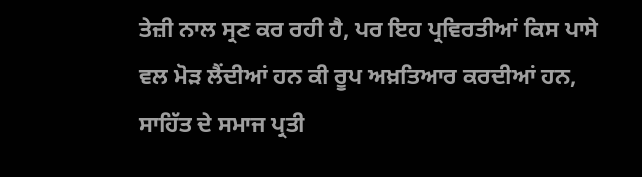ਤੇਜ਼ੀ ਨਾਲ ਸ੍ਰਣ ਕਰ ਰਹੀ ਹੈ, ਪਰ ਇਹ ਪ੍ਰਵਿਰਤੀਆਂ ਕਿਸ ਪਾਸੇ ਵਲ ਮੋੜ ਲੈਂਦੀਆਂ ਹਨ ਕੀ ਰੂਪ ਅਖ਼ਤਿਆਰ ਕਰਦੀਆਂ ਹਨ, ਸਾਹਿੱਤ ਦੇ ਸਮਾਜ ਪ੍ਰਤੀ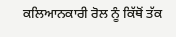ਕਲਿਆਨਕਾਰੀ ਰੋਲ ਨੂੰ ਕਿੱਥੋਂ ਤੱਕ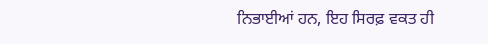ਨਿਭਾਈਆਂ ਹਨ, ਇਹ ਸਿਰਫ਼ ਵਕਤ ਹੀ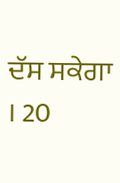ਦੱਸ ਸਕੇਗਾ । 20